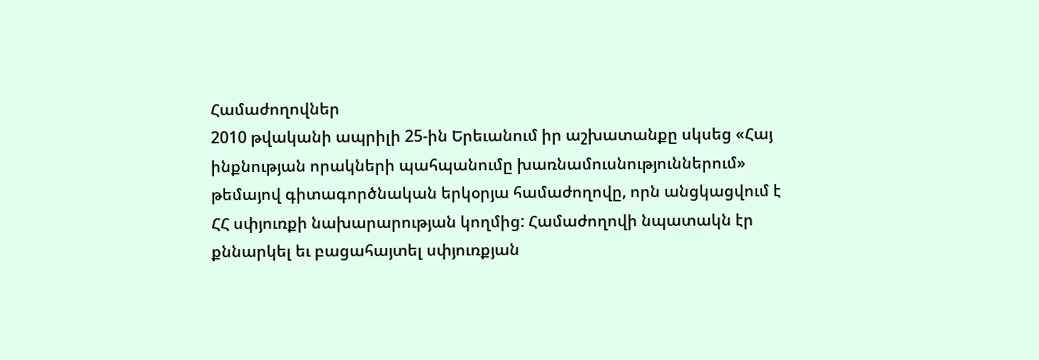Համաժողովներ
2010 թվականի ապրիլի 25-ին Երեւանում իր աշխատանքը սկսեց «Հայ ինքնության որակների պահպանումը խառնամուսնություններում» թեմայով գիտագործնական երկօրյա համաժողովը, որն անցկացվում է ՀՀ սփյուռքի նախարարության կողմից: Համաժողովի նպատակն էր քննարկել եւ բացահայտել սփյուռքյան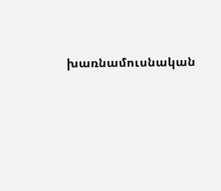խառնամուսնական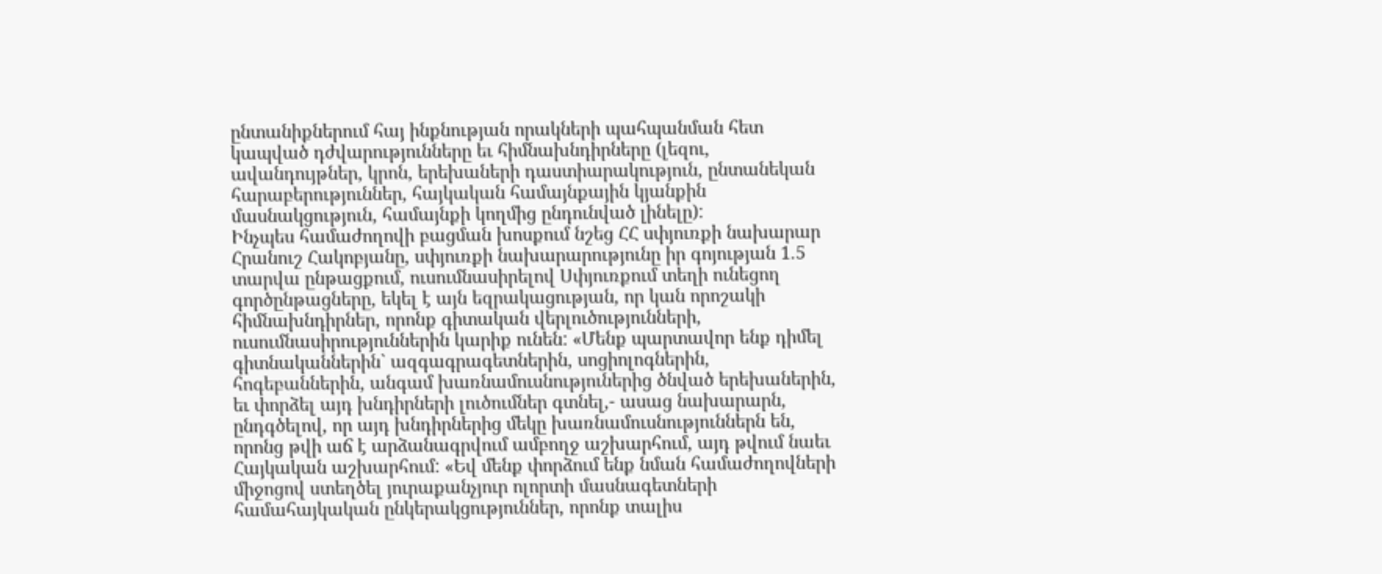ընտանիքներում հայ ինքնության որակների պահպանման հետ կապված դժվարությունները եւ հիմնախնդիրները (լեզու, ավանդույթներ, կրոն, երեխաների դաստիարակություն, ընտանեկան հարաբերություններ, հայկական համայնքային կյանքին մասնակցություն, համայնքի կողմից ընդունված լինելը):
Ինչպես համաժողովի բացման խոսքում նշեց ՀՀ սփյուռքի նախարար Հրանուշ Հակոբյանը, սփյուռքի նախարարությունը իր գոյության 1.5 տարվա ընթացքում, ուսումնասիրելով Սփյուռքում տեղի ունեցող գործընթացները, եկել է այն եզրակացության, որ կան որոշակի հիմնախնդիրներ, որոնք գիտական վերլուծությունների, ուսումնասիրություններին կարիք ունեն: «Մենք պարտավոր ենք դիմել գիտնականներին` ազգագրագետներին, սոցիոլոգներին, հոգեբաններին, անգամ խառնամուսնություներից ծնված երեխաներին, եւ փորձել այդ խնդիրների լուծումներ գտնել,- ասաց նախարարն, ընդգծելով, որ այդ խնդիրներից մեկը խառնամուսնություններն են, որոնց թվի աճ է արձանագրվում ամբողջ աշխարհում, այդ թվում նաեւ Հայկական աշխարհում: «Եվ մենք փորձում ենք նման համաժողովների միջոցով ստեղծել յուրաքանչյուր ոլորտի մասնագետների համահայկական ընկերակցություններ, որոնք տալիս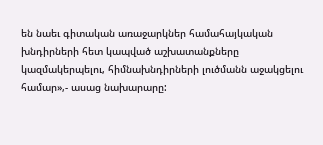են նաեւ գիտական առաջարկներ համահայկական խնդիրների հետ կապված աշխատանքները կազմակերպելու, հիմնախնդիրների լուծմանն աջակցելու համար»,- ասաց նախարարը: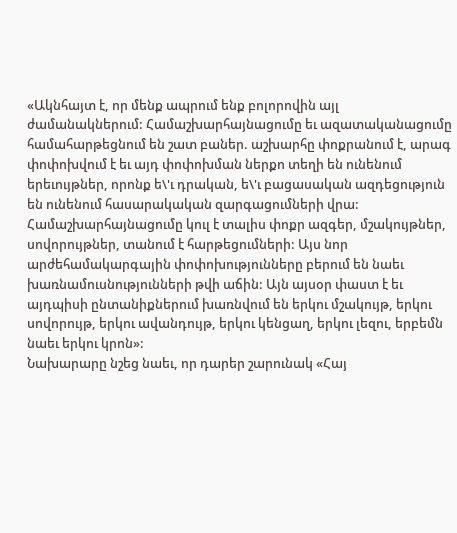«Ակնհայտ է, որ մենք ապրում ենք բոլորովին այլ ժամանակներում: Համաշխարհայնացումը եւ ազատականացումը համահարթեցնում են շատ բաներ. աշխարհը փոքրանում է, արագ փոփոխվում է եւ այդ փոփոխման ներքո տեղի են ունենում երեւույթներ, որոնք ե\'ւ դրական, ե\'ւ բացասական ազդեցություն են ունենում հասարակական զարգացումների վրա: Համաշխարհայնացումը կուլ է տալիս փոքր ազգեր, մշակույթներ, սովորույթներ, տանում է հարթեցումների: Այս նոր արժեհամակարգային փոփոխությունները բերում են նաեւ խառնամուսնությունների թվի աճին: Այն այսօր փաստ է եւ այդպիսի ընտանիքներում խառնվում են երկու մշակույթ, երկու սովորույթ, երկու ավանդույթ, երկու կենցաղ, երկու լեզու, երբեմն նաեւ երկու կրոն»:
Նախարարը նշեց նաեւ, որ դարեր շարունակ «Հայ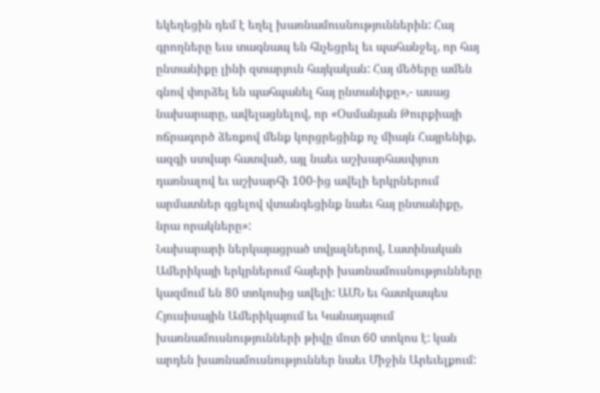եկեղեցին դեմ է եղել խառնամուսնություններին: Հայ գրողները եւս տագնապ են հնչեցրել եւ պահանջել, որ հայ ընտանիքը լինի զտարյուն հայկական: Հայ մեծերը ամեն գնով փորձել են պահպանել հայ ընտանիքը»,- ասաց նախարարը, ավելացնելով, որ «Օսմանյան Թուրքիայի ոճրագործ ձեռքով մենք կորցրեցինք ոչ միայն Հայրենիք, ազգի ստվար հատված, այլ նաեւ աշխարհասփյուռ դառնալով եւ աշխարհի 100-ից ավելի երկրներում արմատներ գցելով վտանգեցինք նաեւ հայ ընտանիքը, նրա որակները»:
Նախարարի ներկայացրած տվյալներով, Լատինական Ամերիկայի երկրներում հայերի խառնամուսնությունները կազմում են 80 տոկոսից ավելի: ԱՄՆ եւ հատկապես Հյուսիսային Ամերիկայում եւ Կանադայում խառնամուսնությունների թիվը մոտ 60 տոկոս է: կան արդեն խառնամուսնություններ նաեւ Միջին Արեւելքում: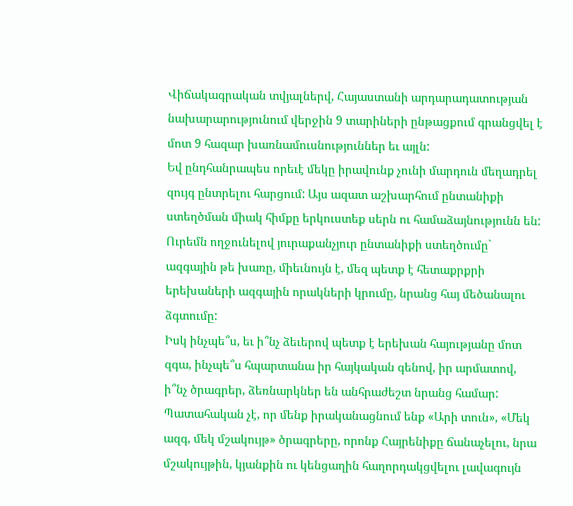Վիճակագրական տվյալներվ, Հայաստանի արդարադատության նախարարությունում վերջին 9 տարիների ընթացքում գրանցվել է մոտ 9 հազար խառնամուսնություններ եւ այլն:
Եվ ընդհանրապես որեւէ մեկը իրավունք չունի մարդուն մեղադրել զույգ ընտրելու հարցում: Այս ազատ աշխարհում ընտանիքի ստեղծման միակ հիմքը երկուստեք սերն ու համաձայնությունն են: Ուրեմն ողջունելով յուրաքանչյուր ընտանիքի ստեղծումը` ազգային թե խառը, միեւնույն է, մեզ պետք է հետաքրքրի երեխաների ազգային որակների կրումը, նրանց հայ մեծանալու ձգտումը:
Իսկ ինչպե՞ս, եւ ի՞նչ ձեւերով պետք է երեխան հայությանը մոտ զգա, ինչպե՞ս հպարտանա իր հայկական գենով, իր արմատով, ի՞նչ ծրագրեր, ձեռնարկներ են անհրաժեշտ նրանց համար: Պատահական չէ, որ մենք իրականացնում ենք «Արի տուն», «Մեկ ազգ, մեկ մշակույթ» ծրագրերը, որոնք Հայրենիքը ճանաչելու, նրա մշակույթին, կյանքին ու կենցաղին հաղորդակցվելու լավագույն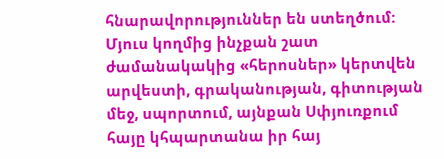հնարավորություններ են ստեղծում:
Մյուս կողմից ինչքան շատ ժամանակակից «հերոսներ» կերտվեն արվեստի, գրականության, գիտության մեջ, սպորտում, այնքան Սփյուռքում հայը կհպարտանա իր հայ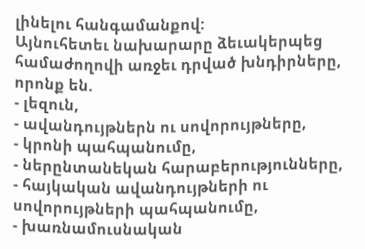լինելու հանգամանքով:
Այնուհետեւ նախարարը ձեւակերպեց համաժողովի առջեւ դրված խնդիրները, որոնք են.
- լեզուն,
- ավանդույթներն ու սովորույթները,
- կրոնի պահպանումը,
- ներընտանեկան հարաբերությունները,
- հայկական ավանդույթների ու սովորույթների պահպանումը,
- խառնամուսնական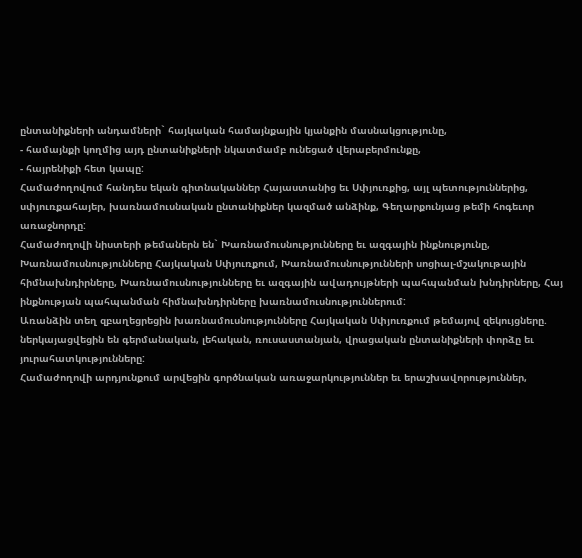ընտանիքների անդամների` հայկական համայնքային կյանքին մասնակցությունը,
- համայնքի կողմից այդ ընտանիքների նկատմամբ ունեցած վերաբերմունքը,
- հայրենիքի հետ կապը:
Համաժողովում հանդես եկան գիտնականներ Հայաստանից եւ Սփյուռքից, այլ պետություններից, սփյուռքահայեր, խառնամուսնական ընտանիքներ կազմած անձինք, Գեղարքունյաց թեմի հոգեւոր առաջնորդը:
Համաժողովի նիստերի թեմաներն են` Խառնամուսնությունները եւ ազգային ինքնությունը, Խառնամուսնությունները Հայկական Սփյուռքում, Խառնամուսնությունների սոցիալ-մշակութային հիմնախնդիրները, Խառնամուսնությունները եւ ազգային ավադույթների պահպանման խնդիրները, Հայ ինքնության պահպանման հիմնախնդիրները խառնամուսնություններում:
Առանձին տեղ զբաղեցրեցին խառնամուսնությունները Հայկական Սփյուռքում թեմայով զեկույցները. ներկայացվեցին են գերմանական, լեհական, ռուսաստանյան, վրացական ընտանիքների փորձը եւ յուրահատկությունները:
Համաժողովի արդյունքում արվեցին գործնական առաջարկություններ եւ երաշխավորություններ,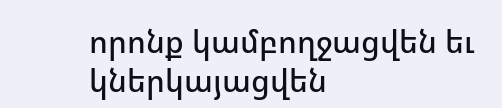որոնք կամբողջացվեն եւ կներկայացվեն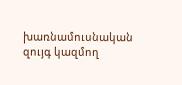խառնամուսնական զույգ կազմող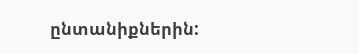ընտանիքներին: